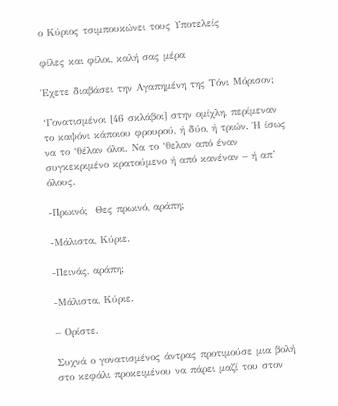ο Κύριος τσιμπουκώνει τους Υποτελείς

φίλες και φίλοι, καλή σας μέρα

Έχετε διαβάσει την Αγαπημένη της Τόνι Μόρισον;

‘Γονατισμένοι [46 σκλάβοι] στην ομίχλη, περίμεναν το καψόνι κάποιου φρουρού, ή δύο, ή τριών. Ή ίσως να το ‘θέλαν όλοι. Να το ‘θελαν από έναν συγκεκριμένο κρατούμενο ή από κανέναν – ή απ’ όλους.

-Πρωινό;  Θες πρωινό, αράπη;

-Μάλιστα, Κύριε.

-Πεινάς, αράπη;

-Μάλιστα, Κύριε.

– Ορίστε.

Συχνά ο γονατισμένος άντρας προτιμούσε μια βολή στο κεφάλι προκειμένου να πάρει μαζί του στον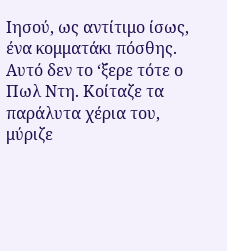Ιησού, ως αντίτιμο ίσως, ένα κομματάκι πόσθης. Αυτό δεν το ‘ξερε τότε ο Πωλ Ντη. Κοίταζε τα παράλυτα χέρια του, μύριζε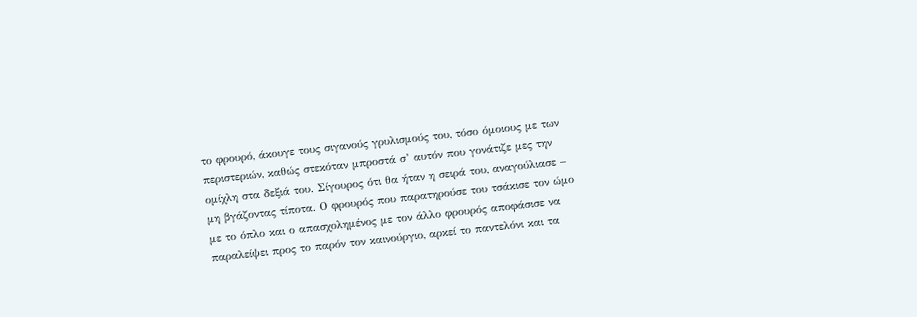το φρουρό, άκουγε τους σιγανούς γρυλισμούς του, τόσο όμοιους με των περιστεριών, καθώς στεκόταν μπροστά σ’ αυτόν που γονάτιζε μες την ομίχλη στα δεξιά του. Σίγουρος ότι θα ήταν η σειρά του, αναγούλιασε – μη βγάζοντας τίποτα. Ο φρουρός που παρατηρούσε του τσάκισε τον ώμο με το όπλο και ο απασχολημένος με τον άλλο φρουρός αποφάσισε να παραλείψει προς το παρόν τον καινούργιο, αρκεί το παντελόνι και τα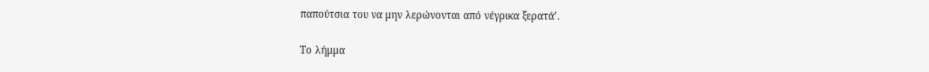παπούτσια του να μην λερώνονται από νέγρικα ξερατά’.

Το λήμμα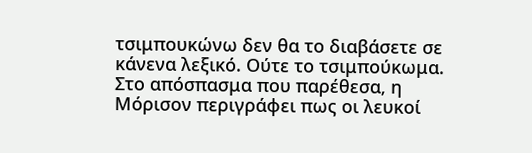τσιμπουκώνω δεν θα το διαβάσετε σε κάνενα λεξικό. Ούτε το τσιμπούκωμα.  Στο απόσπασμα που παρέθεσα, η Μόρισον περιγράφει πως οι λευκοί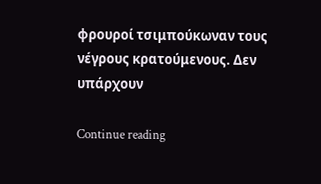φρουροί τσιμπούκωναν τους νέγρους κρατούμενους. Δεν υπάρχουν

Continue reading